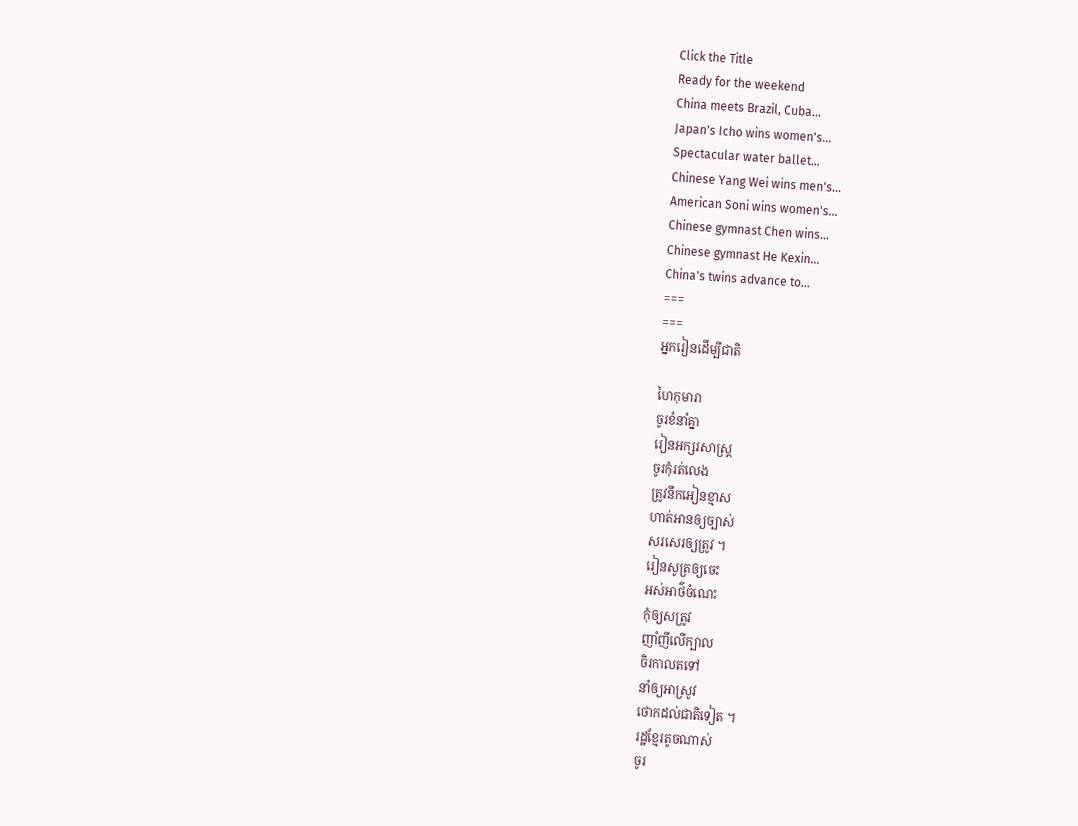Click the Title
Ready for the weekend
China meets Brazil, Cuba...
Japan's Icho wins women's...
Spectacular water ballet...
Chinese Yang Wei wins men's...
American Soni wins women's...
Chinese gymnast Chen wins...
Chinese gymnast He Kexin...
China's twins advance to...
===
===
អ្នករៀនដើម្បីជាតិ

ហៃកុមារា
ចូរខំនាំគ្នា
រៀនអក្សរសាស្រ្ត
ចូរកុំរត់លេង
ត្រូវនឹកអៀនខ្មាស
ហាត់អានឲ្យច្បាស់
សរសេរឲ្យត្រូវ ។
រៀនសូត្រឲ្យចេះ
អស់អាថ៌ចំណេះ
កុំឲ្យសត្រូវ
ញាំញីលើក្បាល
ចិរកាលតទៅ
នាំឲ្យអាស្រូវ
ថោកដល់ជាតិទៀត ។
រដ្ឋខ្មែរតូចណាស់
ចូរ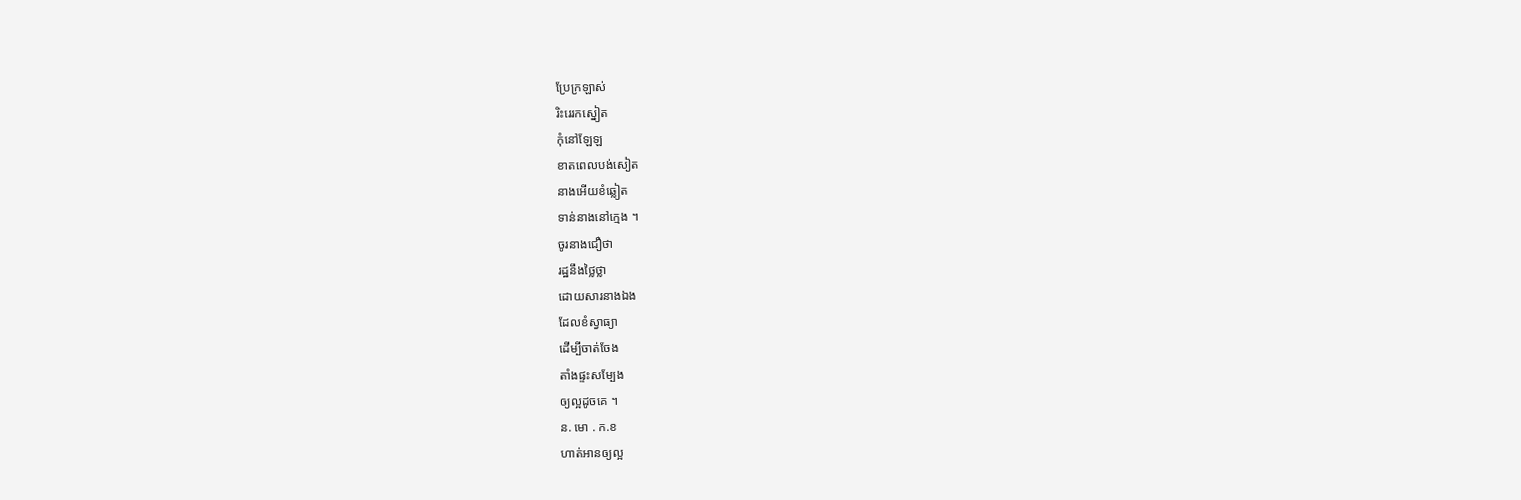ប្រែក្រឡាស់
រិះរេរកស្នៀត
កុំនៅឡែឡ
ខាតពេលបង់សៀត
នាងអើយខំឆ្លៀត
ទាន់នាងនៅក្មេង ។
ចូរនាងជឿថា
រដ្ឋនឹងថ្លៃថ្លា
ដោយសារនាងឯង
ដែលខំស្វាធ្យា
ដើម្បីចាត់ចែង
តាំងផ្ទះសម្បែង
ឲ្យល្អដូចគេ ។
ន. មោ . ក.ខ
ហាត់អានឲ្យល្អ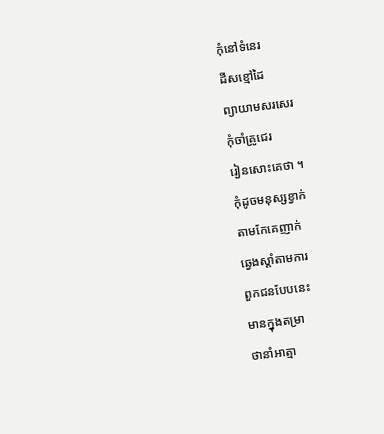កុំនៅទំនេរ
ដីសខ្មៅដៃ
ព្យាយាមសរសេរ
កុំចាំគ្រូជេរ
រៀនសោះគេថា ។
កុំដូចមនុស្សខ្វាក់
តាមកែគេញាក់
ឆ្វេងស្ដាំតាមការ
ពួកជនបែបនេះ
មានក្នុងតម្រា
ថានាំអាត្មា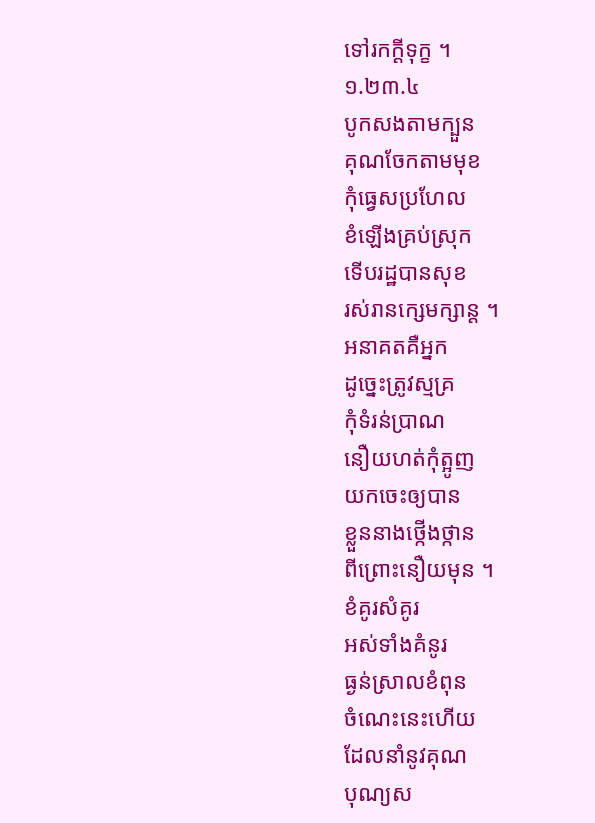ទៅរកក្ដីទុក្ខ ។
១.២៣.៤
បូកសងតាមក្បួន
គុណចែកតាមមុខ
កុំធ្វេសប្រហែល
ខំឡើងគ្រប់ស្រុក
ទើបរដ្ឋបានសុខ
រស់រានក្សេមក្សាន្ត ។
អនាគតគឺអ្នក
ដូច្នេះត្រូវស្មគ្រ
កុំទំរន់ប្រាណ
នឿយហត់កុំត្អូញ
យកចេះឲ្យបាន
ខ្លួននាងថ្កើងថ្កាន
ពីព្រោះនឿយមុន ។
ខំគូរសំគូរ
អស់ទាំងគំនូរ
ធ្ងន់ស្រាលខំពុន
ចំណេះនេះហើយ
ដែលនាំនូវគុណ
បុណ្យស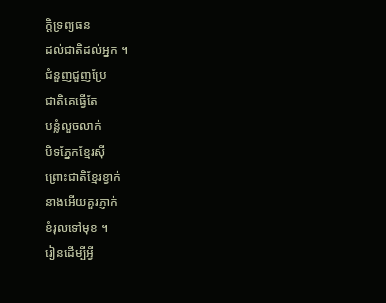ក្តិទ្រព្យធន
ដល់ជាតិដល់អ្នក ។
ជំនួញជួញប្រែ
ជាតិគេធ្វើតែ
បន្លំលួចលាក់
បិទភ្នែកខ្មែរស៊ី
ព្រោះជាតិខ្មែរខ្វាក់
នាងអើយគួរភ្ញាក់
ខំរុលទៅមុខ ។
រៀនដើម្បីអ្វី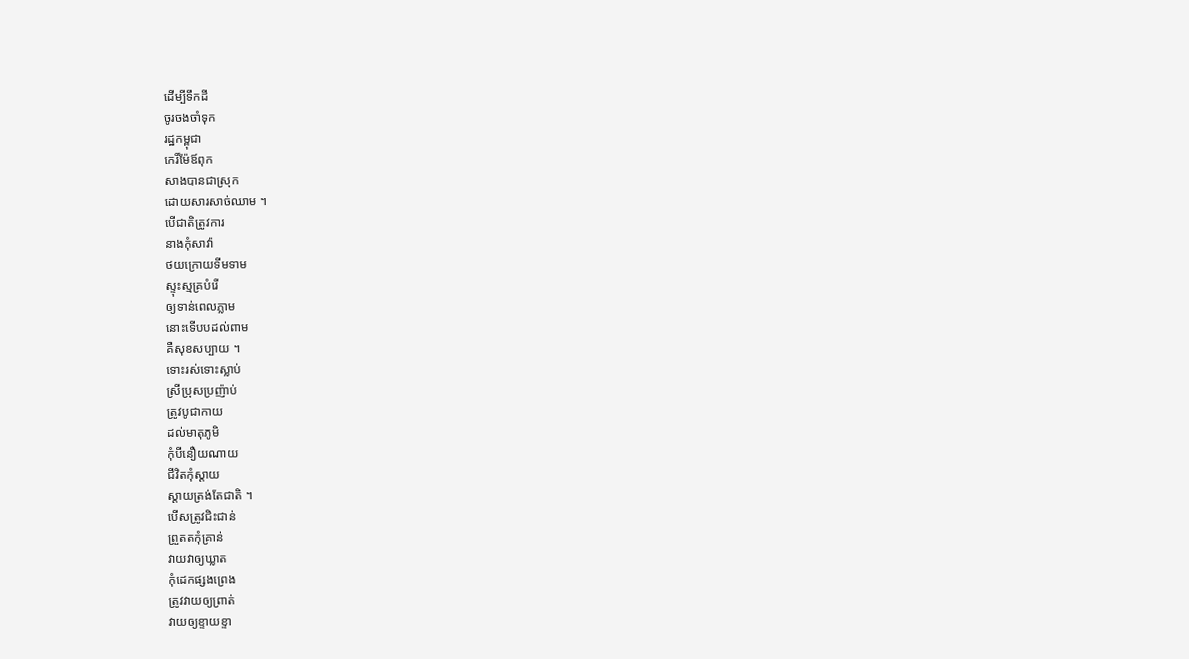ដើម្បីទឹកដី
ចូរចងចាំទុក
រដ្ឋកម្ពុជា
កេរិ៍ម៉ែឪពុក
សាងបានជាស្រុក
ដោយសារសាច់ឈាម ។
បើជាតិត្រូវការ
នាងកុំសាវ៉ា
ថយក្រោយទីមទាម
ស្ទុះស្មគ្របំរើ
ឲ្យទាន់ពេលភ្លាម
នោះទើបបដល់ពាម
គឺសុខសប្បាយ ។
ទោះរស់ទោះស្លាប់
ស្រីប្រុសប្រញ៉ាប់
ត្រូវបូជាកាយ
ដល់មាតុភូមិ
កុំបីនឿយណាយ
ជីវិតកុំស្ដាយ
ស្ដាយត្រង់តែជាតិ ។
បើសត្រូវជិះជាន់
ព្រួតតកុំគ្រាន់
វាយវាឲ្យឃ្លាត
កុំដេកផ្សងព្រេង
ត្រូវវាយឲ្យព្រាត់
វាយឲ្យខ្ទាយខ្ទា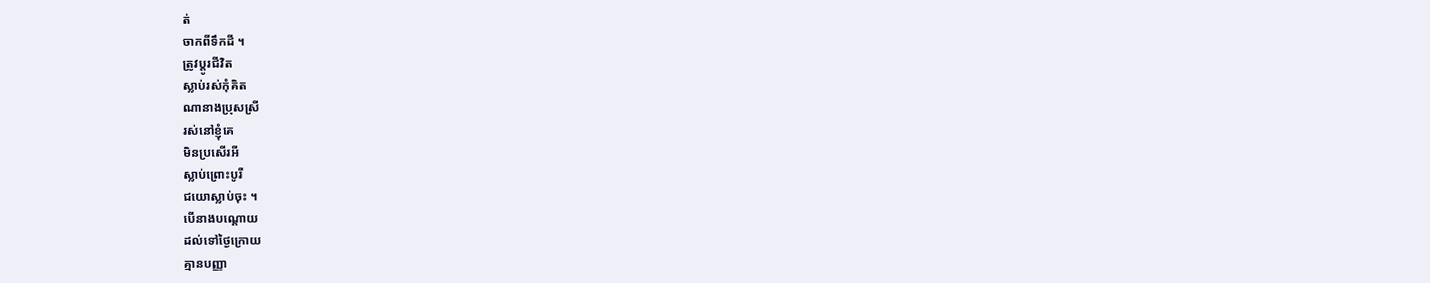ត់
ចាកពីទឹកដី ។
ត្រូវប្ដូរជីវិត
ស្លាប់រស់កុំគិត
ណានាងប្រុសស្រី
រស់នៅខ្ញុំគេ
មិនប្រសើរអី
ស្លាប់ព្រោះបូរី
ជយោស្លាប់ចុះ ។
បើនាងបណ្ដោយ
ដល់ទៅថ្ងៃក្រោយ
គ្មានបញ្ញា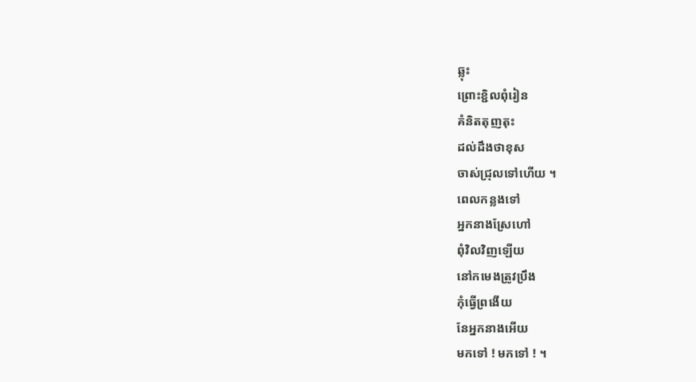ឆ្លុះ
ព្រោះខ្ជិលពុំរៀន
គំនិតតុញតុះ
ដល់ដឹងថាខុស
ចាស់ជ្រុលទៅហើយ ។
ពេលកន្លងទៅ
អ្នកនាងស្រែហៅ
ពុំវិលវិញឡើយ
នៅកមេងត្រូវប្រឹង
កុំធ្វើព្រងើយ
នែអ្នកនាងអើយ
មកទៅ ! មកទៅ ! ។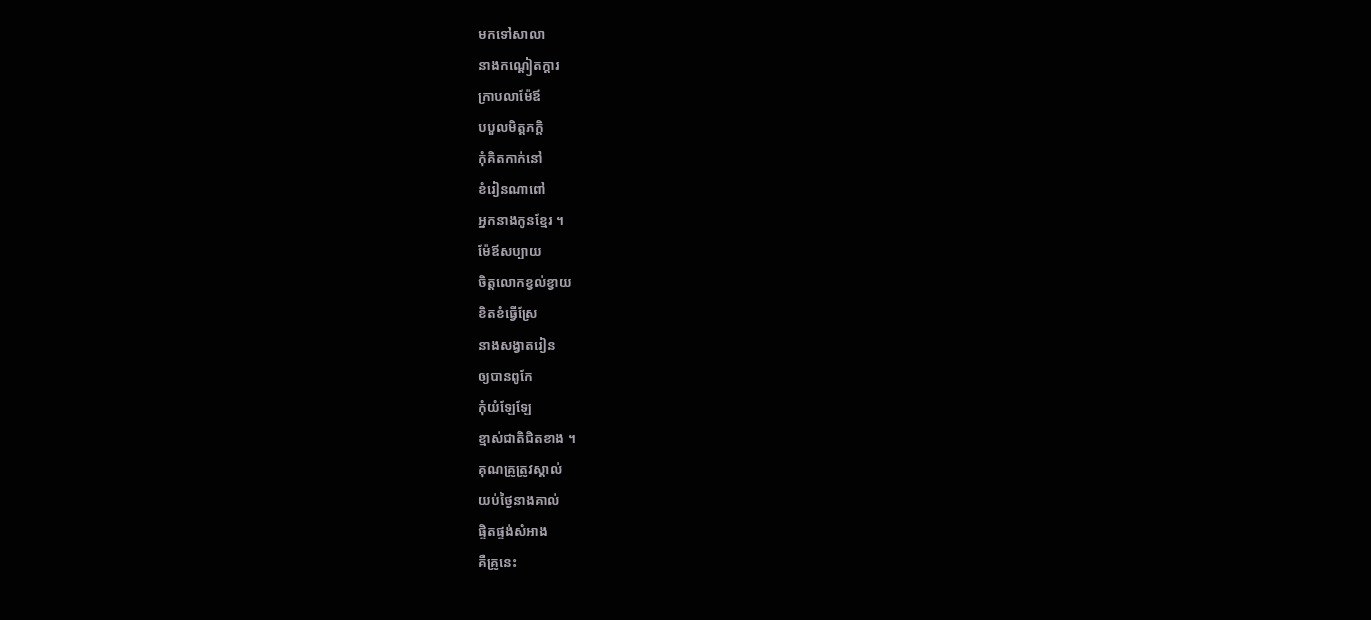មកទៅសាលា
នាងកណ្ដៀតក្ដារ
ក្រាបលាម៉ែឪ
បបួលមិត្តភក្តិ
កុំគិតកាក់នៅ
ខំរៀនណាពៅ
អ្នកនាងកូនខ្មែរ ។
ម៉ែឪសប្បាយ
ចិត្តលោកខ្វល់ខ្វាយ
ខិតខំធ្វើស្រែ
នាងសង្វាតរៀន
ឲ្យបានពូកែ
កុំយំឡែឡែ
ខ្មាស់ជាតិជិតខាង ។
គុណគ្រូត្រូវស្គាល់
យប់ថ្ងៃនាងគាល់
ផ្ទិតផ្ទង់សំអាង
គឺគ្រូនេះ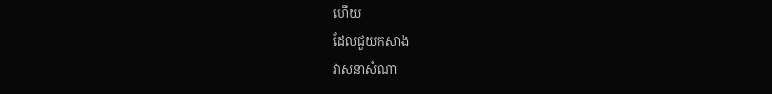ហើយ
ដែលជួយកសាង
វាសនាសំណា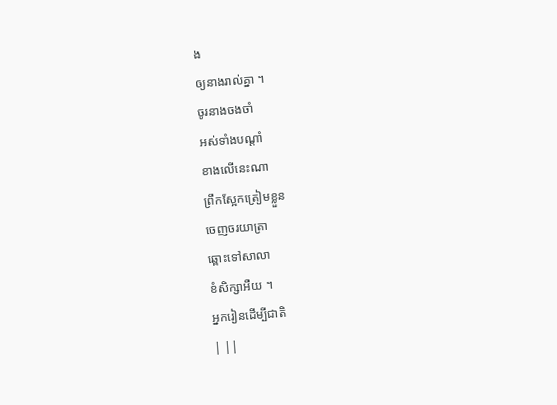ង
ឲ្យនាងរាល់គ្នា ។
ចូរនាងចងចាំ
អស់ទាំងបណ្ដាំ
ខាងលើនេះណា
ព្រឹកស្អែកត្រៀមខ្លួន
ចេញចរយាត្រា
ឆ្ពោះទៅសាលា
ខំសិក្សាអឺយ ។
អ្នករៀនដើម្បីជាតិ
| ||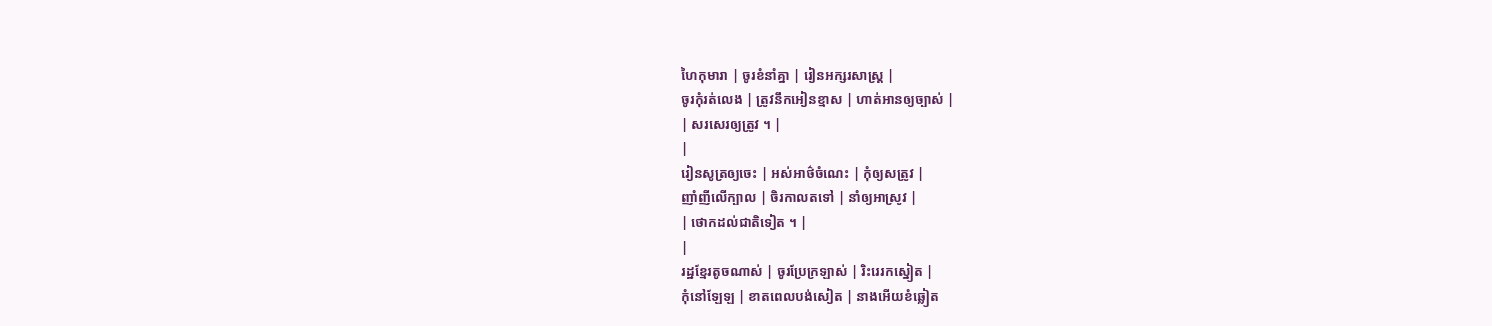ហៃកុមារា | ចូរខំនាំគ្នា | រៀនអក្សរសាស្រ្ត |
ចូរកុំរត់លេង | ត្រូវនឹកអៀនខ្មាស | ហាត់អានឲ្យច្បាស់ |
| សរសេរឲ្យត្រូវ ។ |
|
រៀនសូត្រឲ្យចេះ | អស់អាថ៌ចំណេះ | កុំឲ្យសត្រូវ |
ញាំញីលើក្បាល | ចិរកាលតទៅ | នាំឲ្យអាស្រូវ |
| ថោកដល់ជាតិទៀត ។ |
|
រដ្ឋខ្មែរតូចណាស់ | ចូរប្រែក្រឡាស់ | រិះរេរកស្នៀត |
កុំនៅឡែឡ | ខាតពេលបង់សៀត | នាងអើយខំឆ្លៀត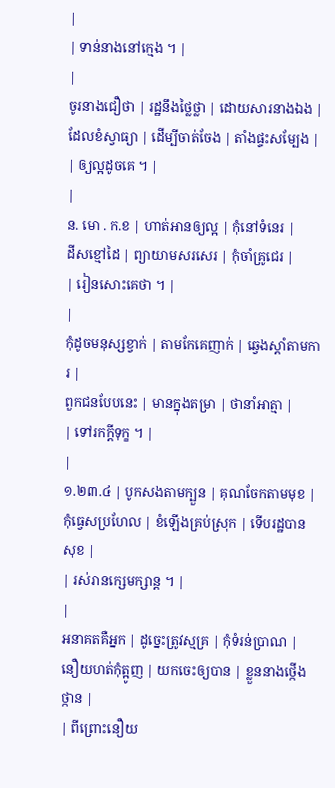|
| ទាន់នាងនៅក្មេង ។ |
|
ចូរនាងជឿថា | រដ្ឋនឹងថ្លៃថ្លា | ដោយសារនាងឯង |
ដែលខំស្វាធ្យា | ដើម្បីចាត់ចែង | តាំងផ្ទះសម្បែង |
| ឲ្យល្អដូចគេ ។ |
|
ន. មោ . ក.ខ | ហាត់អានឲ្យល្អ | កុំនៅទំនេរ |
ដីសខ្មៅដៃ | ព្យាយាមសរសេរ | កុំចាំគ្រូជេរ |
| រៀនសោះគេថា ។ |
|
កុំដូចមនុស្សខ្វាក់ | តាមកែគេញាក់ | ឆ្វេងស្ដាំតាមការ |
ពួកជនបែបនេះ | មានក្នុងតម្រា | ថានាំអាត្មា |
| ទៅរកក្ដីទុក្ខ ។ |
|
១.២៣.៤ | បូកសងតាមក្បួន | គុណចែកតាមមុខ |
កុំធ្វេសប្រហែល | ខំឡើងគ្រប់ស្រុក | ទើបរដ្ឋបានសុខ |
| រស់រានក្សេមក្សាន្ត ។ |
|
អនាគតគឺអ្នក | ដូច្នេះត្រូវស្មគ្រ | កុំទំរន់ប្រាណ |
នឿយហត់កុំត្អូញ | យកចេះឲ្យបាន | ខ្លួននាងថ្កើងថ្កាន |
| ពីព្រោះនឿយ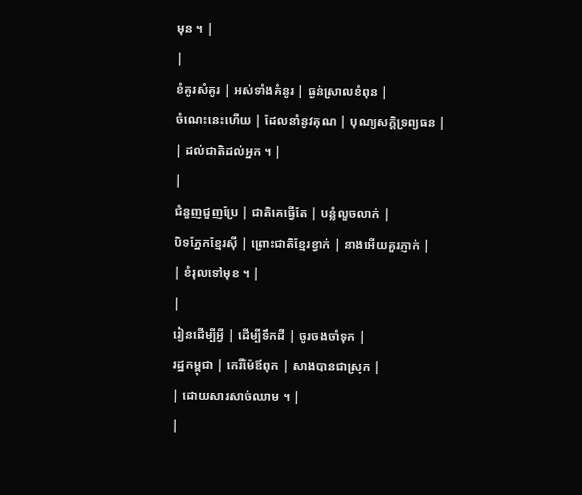មុន ។ |
|
ខំគូរសំគូរ | អស់ទាំងគំនូរ | ធ្ងន់ស្រាលខំពុន |
ចំណេះនេះហើយ | ដែលនាំនូវគុណ | បុណ្យសក្តិទ្រព្យធន |
| ដល់ជាតិដល់អ្នក ។ |
|
ជំនួញជួញប្រែ | ជាតិគេធ្វើតែ | បន្លំលួចលាក់ |
បិទភ្នែកខ្មែរស៊ី | ព្រោះជាតិខ្មែរខ្វាក់ | នាងអើយគួរភ្ញាក់ |
| ខំរុលទៅមុខ ។ |
|
រៀនដើម្បីអ្វី | ដើម្បីទឹកដី | ចូរចងចាំទុក |
រដ្ឋកម្ពុជា | កេរិ៍ម៉ែឪពុក | សាងបានជាស្រុក |
| ដោយសារសាច់ឈាម ។ |
|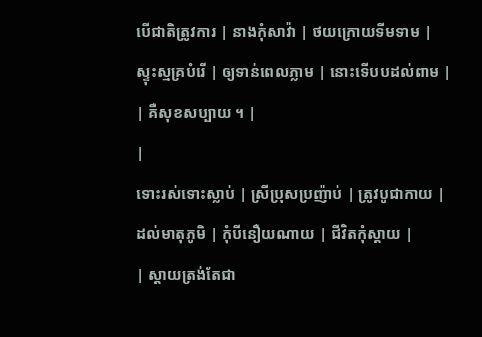បើជាតិត្រូវការ | នាងកុំសាវ៉ា | ថយក្រោយទីមទាម |
ស្ទុះស្មគ្របំរើ | ឲ្យទាន់ពេលភ្លាម | នោះទើបបដល់ពាម |
| គឺសុខសប្បាយ ។ |
|
ទោះរស់ទោះស្លាប់ | ស្រីប្រុសប្រញ៉ាប់ | ត្រូវបូជាកាយ |
ដល់មាតុភូមិ | កុំបីនឿយណាយ | ជីវិតកុំស្ដាយ |
| ស្ដាយត្រង់តែជា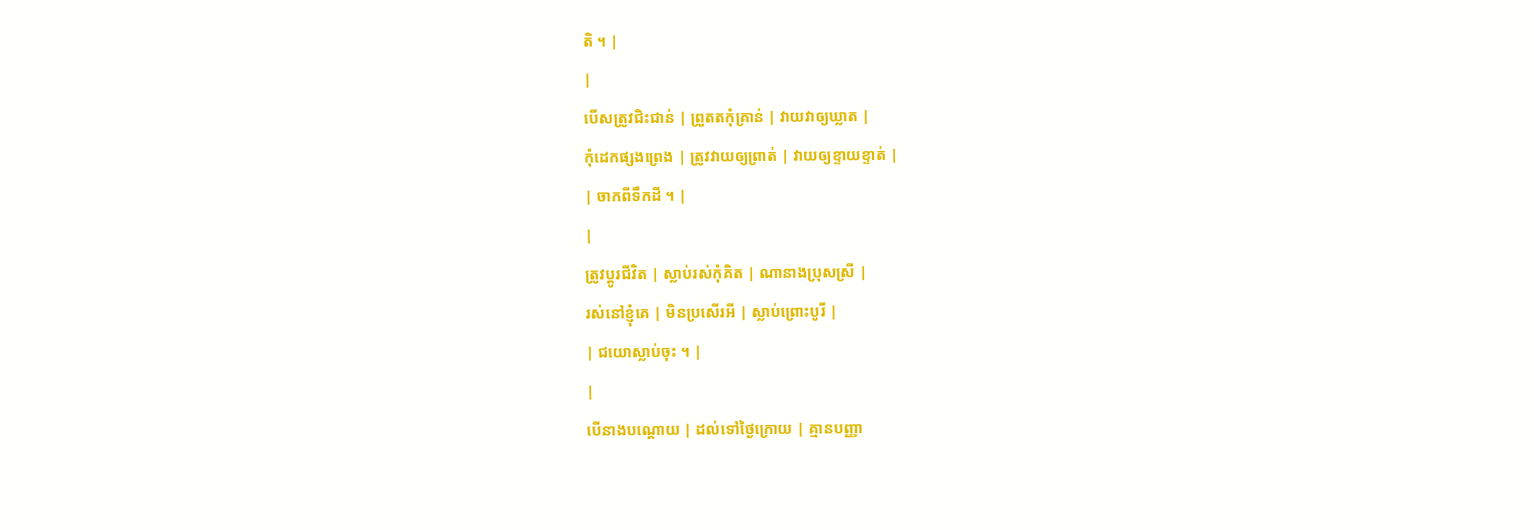តិ ។ |
|
បើសត្រូវជិះជាន់ | ព្រួតតកុំគ្រាន់ | វាយវាឲ្យឃ្លាត |
កុំដេកផ្សងព្រេង | ត្រូវវាយឲ្យព្រាត់ | វាយឲ្យខ្ទាយខ្ទាត់ |
| ចាកពីទឹកដី ។ |
|
ត្រូវប្ដូរជីវិត | ស្លាប់រស់កុំគិត | ណានាងប្រុសស្រី |
រស់នៅខ្ញុំគេ | មិនប្រសើរអី | ស្លាប់ព្រោះបូរី |
| ជយោស្លាប់ចុះ ។ |
|
បើនាងបណ្ដោយ | ដល់ទៅថ្ងៃក្រោយ | គ្មានបញ្ញា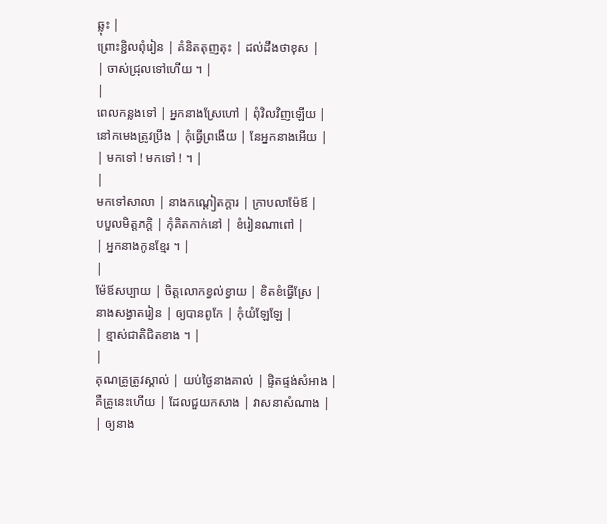ឆ្លុះ |
ព្រោះខ្ជិលពុំរៀន | គំនិតតុញតុះ | ដល់ដឹងថាខុស |
| ចាស់ជ្រុលទៅហើយ ។ |
|
ពេលកន្លងទៅ | អ្នកនាងស្រែហៅ | ពុំវិលវិញឡើយ |
នៅកមេងត្រូវប្រឹង | កុំធ្វើព្រងើយ | នែអ្នកនាងអើយ |
| មកទៅ ! មកទៅ ! ។ |
|
មកទៅសាលា | នាងកណ្ដៀតក្ដារ | ក្រាបលាម៉ែឪ |
បបួលមិត្តភក្តិ | កុំគិតកាក់នៅ | ខំរៀនណាពៅ |
| អ្នកនាងកូនខ្មែរ ។ |
|
ម៉ែឪសប្បាយ | ចិត្តលោកខ្វល់ខ្វាយ | ខិតខំធ្វើស្រែ |
នាងសង្វាតរៀន | ឲ្យបានពូកែ | កុំយំឡែឡែ |
| ខ្មាស់ជាតិជិតខាង ។ |
|
គុណគ្រូត្រូវស្គាល់ | យប់ថ្ងៃនាងគាល់ | ផ្ទិតផ្ទង់សំអាង |
គឺគ្រូនេះហើយ | ដែលជួយកសាង | វាសនាសំណាង |
| ឲ្យនាង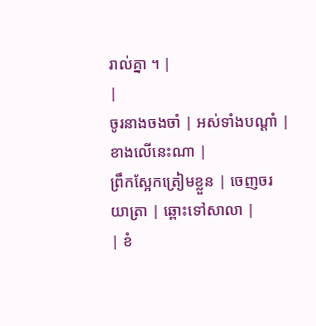រាល់គ្នា ។ |
|
ចូរនាងចងចាំ | អស់ទាំងបណ្ដាំ | ខាងលើនេះណា |
ព្រឹកស្អែកត្រៀមខ្លួន | ចេញចរយាត្រា | ឆ្ពោះទៅសាលា |
| ខំ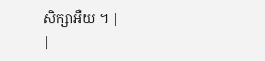សិក្សាអឺយ ។ |
|